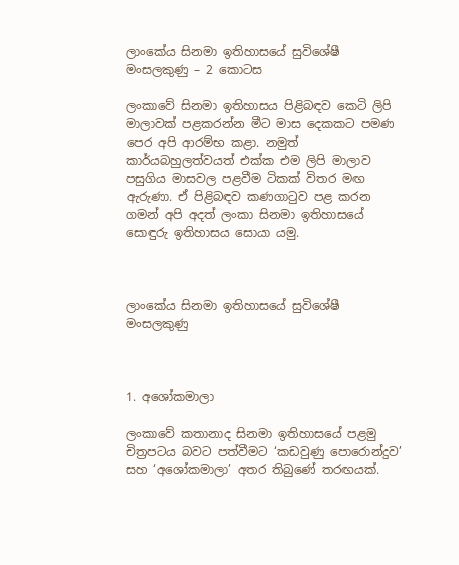ලාංකේය සිනමා ඉතිහාසයේ සුවිශේෂී මංසලකුණු – 2 කොටස

ලංකාවේ සිනමා ඉතිහාසය පිළිබඳව කෙටි ලිපි මාලාවක් පළකරන්න මීට මාස දෙකකට පමණ පෙර අපි ආරම්භ කළා. නමුත් කාර්යබහුලත්වයත් එක්ක එම ලිපි මාලාව පසුගිය මාසවල පළවීම ටිකක් විතර මඟ ඇරුණා. ඒ පිළිබඳව කණගාටුව පළ කරන ගමන් අපි අදත් ලංකා සිනමා ඉතිහාසයේ සොඳුරු ඉතිහාසය සොයා යමු.



ලාංකේය සිනමා ඉතිහාසයේ සුවිශේෂී මංසලකුණු



1. අශෝකමාලා

ලංකාවේ කතානාද සිනමා ඉතිහාසයේ පළමු චිත්‍රපටය බවට පත්වීමට ‘කඩවුණු පොරොන්දුව’ සහ ‘අශෝකමාලා’ අතර තිබුණේ තරඟයක්.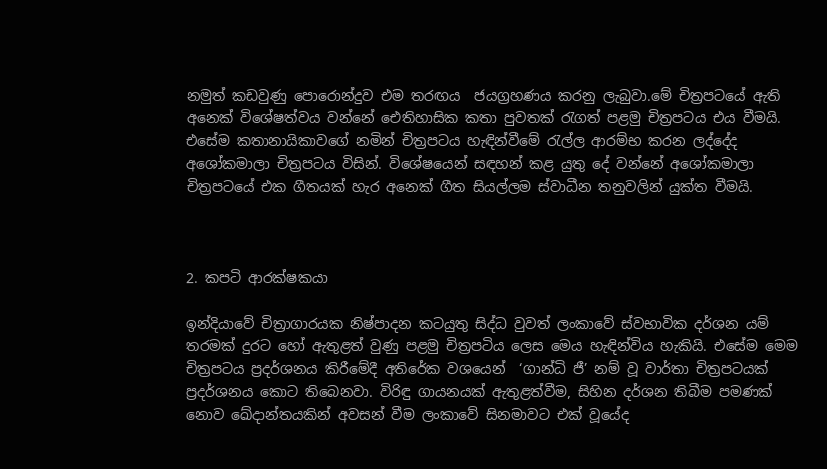නමුත් කඩවුණු පොරොන්දුව එම තරඟය  ජයග්‍රහණය කරනු ලැබුවා.මේ චිත්‍රපටයේ ඇති අනෙක් විශේෂත්වය වන්නේ ඓතිහාසික කතා පුවතක් රැගත් පළමු චිත්‍රපටය එය වීමයි. එසේම කතානායිකාවගේ නමින් චිත්‍රපටය හැඳින්වීමේ රැල්ල ආරම්භ කරන ලද්දේද අශෝකමාලා චිත්‍රපටය විසින්. විශේෂයෙන් සඳහන් කළ යුතු දේ වන්නේ අශෝකමාලා චිත්‍රපටයේ එක ගීතයක් හැර අනෙක් ගීත සියල්ලම ස්වාධීන තනුවලින් යුක්ත වීමයි.



2. කපටි ආරක්ෂකයා

ඉන්දියාවේ චිත්‍රාගාරයක නිෂ්පාදන කටයුතු සිද්ධ වුවත් ලංකාවේ ස්වභාවික දර්ශන යම් තරමක් දුරට හෝ ඇතුළත් වුණු පළමු චිත්‍රපටිය ලෙස මෙය හැඳින්විය හැකියි. එසේම මෙම චිත්‍රපටය ප්‍රදර්ශනය කිරීමේදී අතිරේක වශයෙන්  ‘ගාන්ධි ජී’ නම් වූ වාර්තා චිත්‍රපටයක් ප්‍රදර්ශනය කොට තිබෙනවා. විරිඳු ගායනයක් ඇතුළත්වීම, සිහින දර්ශන තිබීම පමණක් නොව ඛේදාන්තයකින් අවසන් වීම ලංකාවේ සිනමාවට එක් වූයේද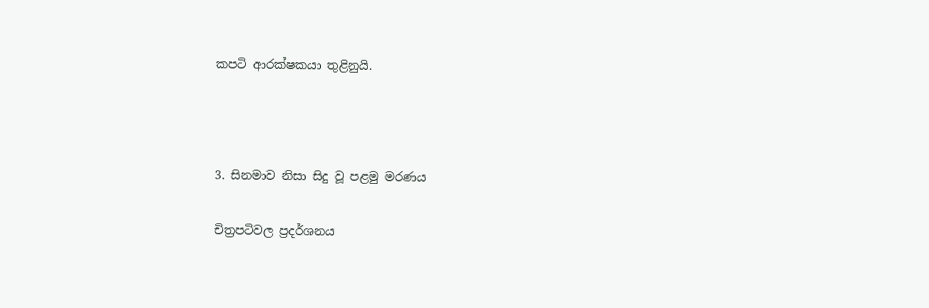කපටි ආරක්ෂකයා තුළිනුයි.



3. සිනමාව නිසා සිදු වූ පළමු මරණය

චිත්‍රපටිවල ප්‍රදර්ශනය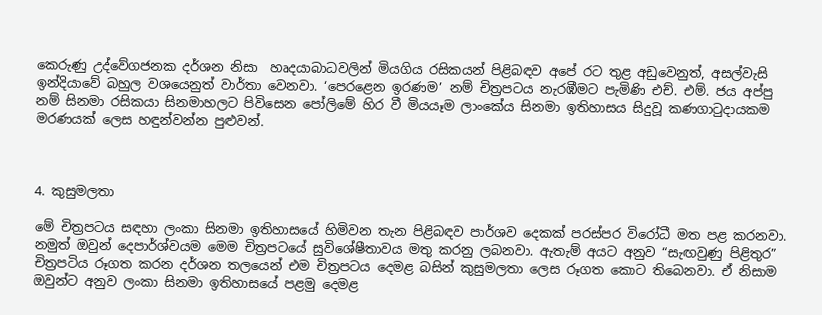කෙරුණු උද්වේගජනක දර්ශන නිසා  හෘදයාබාධවලින් මියගිය රසිකයන් පිළිබඳව අපේ රට තුළ අඩුවෙනුත්, අසල්වැසි ඉන්දියාවේ බහුල වශයෙනුත් වාර්තා වෙනවා. ‘පෙරළෙන ඉරණම’ නම් චිත්‍රපටය නැරඹීමට පැමිණි එච්. එම්. ජය අප්පු නම් සිනමා රසිකයා සිනමාහලට පිවිසෙන පෝලිමේ හිර වී මියයෑම ලාංකේය සිනමා ඉතිහාසය සිදුවූ කණගාටුදායකම මරණයක් ලෙස හඳුන්වන්න පුළුවන්.



4. කුසුමලතා

මේ චිත්‍රපටය සඳහා ලංකා සිනමා ඉතිහාසයේ හිමිවන තැන පිළිබඳව පාර්ශව දෙකක් පරස්පර විරෝධී මත පළ කරනවා. නමුත් ඔවුන් දෙපාර්ශ්වයම මෙම චිත්‍රපටයේ සුවිශේෂීතාවය මතු කරනු ලබනවා. ඇතැම් අයට අනුව “සැඟවුණු පිළිතුර” චිත්‍රපටිය රූගත කරන දර්ශන තලයෙන් එම චිත්‍රපටය දෙමළ බසින් කුසුමලතා ලෙස රූගත කොට තිබෙනවා. ඒ නිසාම ඔවුන්ට අනුව ලංකා සිනමා ඉතිහාසයේ පළමු දෙමළ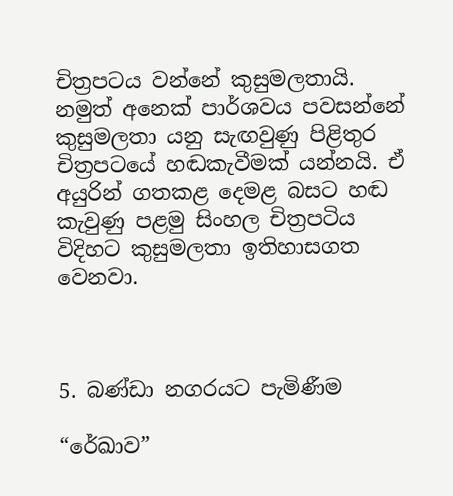චිත්‍රපටය වන්නේ කුසුමලතායි. නමුත් අනෙක් පාර්ශවය පවසන්නේ කුසුමලතා යනු සැඟවුණු පිළිතුර චිත්‍රපටයේ හඬකැවීමක් යන්නයි. ඒ අයුරින් ගතකළ දෙමළ බසට හඬ කැවුණු පළමු සිංහල චිත්‍රපටිය විදිහට කුසුමලතා ඉතිහාසගත වෙනවා.



5. බණ්ඩා නගරයට පැමිණීම

“රේඛාව”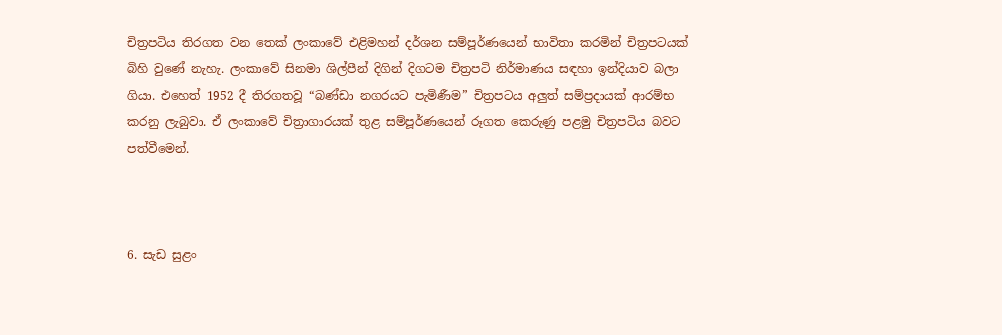චිත්‍රපටිය තිරගත වන තෙක් ලංකාවේ එළිමහන් දර්ශන සම්පූර්ණයෙන් භාවිතා කරමින් චිත්‍රපටයක් බිහි වුණේ නැහැ. ලංකාවේ සිනමා ශිල්පීන් දිගින් දිගටම චිත්‍රපටි නිර්මාණය සඳහා ඉන්දියාව බලා ගියා. එහෙත් 1952 දී තිරගතවූ “බණ්ඩා නගරයට පැමිණීම” චිත්‍රපටය අලුත් සම්ප්‍රදායක් ආරම්භ කරනු ලැබුවා. ඒ ලංකාවේ චිත්‍රාගාරයක් තුළ සම්පූර්ණයෙන් රූගත කෙරුණු පළමු චිත්‍රපටිය බවට පත්වීමෙන්.



6. සැඩ සුළං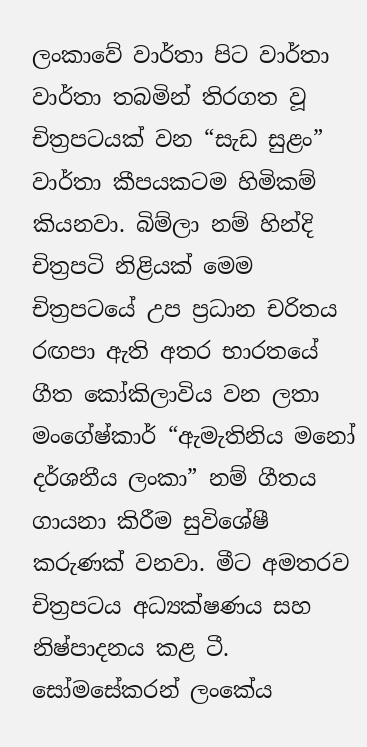ලංකාවේ වාර්තා පිට වාර්තා වාර්තා තබමින් තිරගත වූ චිත්‍රපටයක් වන “සැඩ සුළං” වාර්තා කීපයකටම හිමිකම් කියනවා. බිම්ලා නම් හින්දි චිත්‍රපටි නිළියක් මෙම චිත්‍රපටයේ උප ප්‍රධාන චරිතය රඟපා ඇති අතර භාරතයේ ගීත කෝකිලාවිය වන ලතා මංගේෂ්කාර් “ඇමැතිනිය මනෝ දර්ශනීය ලංකා” නම් ගීතය ගායනා කිරීම සුවිශේෂී කරුණක් වනවා. මීට අමතරව චිත්‍රපටය අධ්‍යක්ෂණය සහ නිෂ්පාදනය කළ ටී. සෝමසේකරන් ලංකේය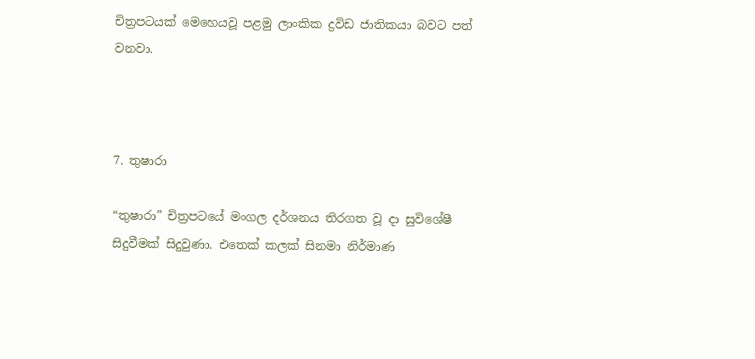චිත්‍රපටයක් මෙහෙයවූ පළමු ලාංකික ද්‍රවිඩ ජාතිකයා බවට පත් වනවා.



7. තුෂාරා

“තුෂාරා” චිත්‍රපටයේ මංගල දර්ශනය තිරගත වූ දා සුවිශේෂී සිදුවීමක් සිදුවුණා. එතෙක් කලක් සිනමා නිර්මාණ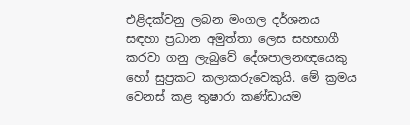එළිදක්වනු ලබන මංගල දර්ශනය සඳහා ප්‍රධාන අමුත්තා ලෙස සහභාගී කරවා ගනු ලැබුවේ දේශපාලනඥයෙකු හෝ සුප්‍රකට කලාකරුවෙකුයි. මේ ක්‍රමය වෙනස් කළ තුෂාරා කණ්ඩායම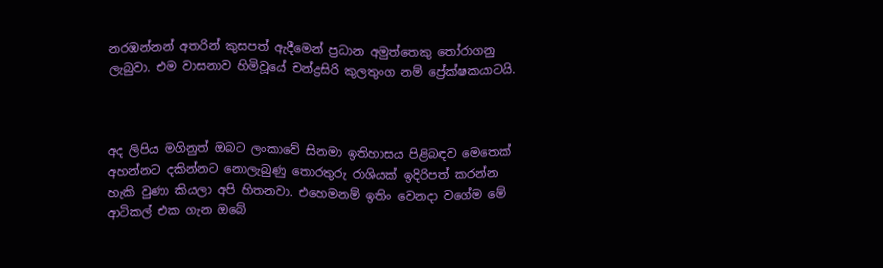නරඹන්නන් අතරින් කුසපත් ඇදීමෙන් ප්‍රධාන අමුත්තෙකු තෝරාගනු ලැබුවා. එම වාසනාව හිමිවූයේ චන්ද්‍රසිරි කුලතුංග නම් ප්‍රේක්ෂකයාටයි.



අද ලිපිය මගිනුත් ඔබට ලංකාවේ සිනමා ඉතිහාසය පිළිබඳව මෙතෙක් අහන්නට දකින්නට නොලැබුණු තොරතුරු රාශියක් ඉදිරිපත් කරන්න හැකි වුණා කියලා අපි හිතනවා. එහෙමනම් ඉතිං වෙනදා වගේම මේ ආටිකල් එක ගැන ඔබේ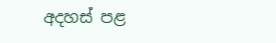අදහස් පළ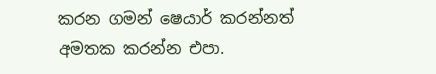කරන ගමන් ෂෙයාර් කරන්නත් අමතක කරන්න එපා.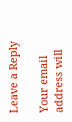Leave a Reply

Your email address will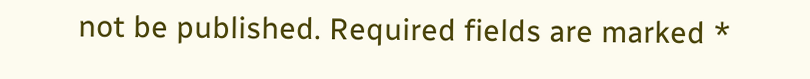not be published. Required fields are marked *